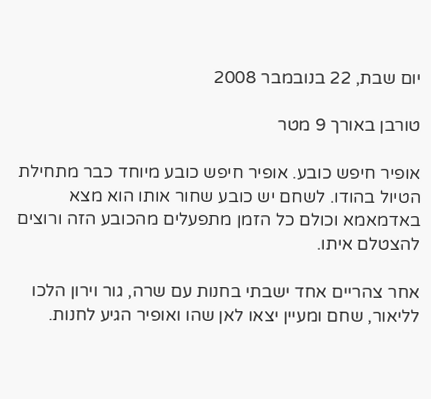יום שבת, 22 בנובמבר 2008

טורבן באורך 9 מטר

אופיר חיפש כובע. אופיר חיפש כובע מיוחד כבר מתחילת הטיול בהודו. לשחם יש כובע שחור אותו הוא מצא באדמאמא וכולם כל הזמן מתפעלים מהכובע הזה ורוצים להצטלם איתו.

אחר צהריים אחד ישבתי בחנות עם שרה, גור וירון הלכו לליאור, שחם ומעיין יצאו לאן שהו ואופיר הגיע לחנות.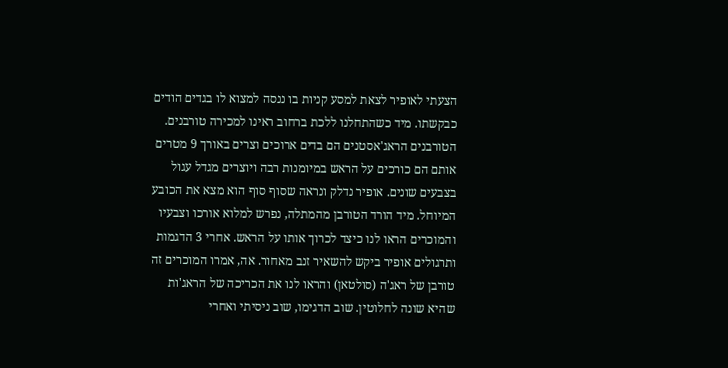הצעתי לאופיר לצאת למסע קניות בו ננסה למצוא לו בגדים הודים כבקשתו. מיד כשהתחלנו ללכת ברחוב ראינו למכירה טורבנים. הטורבנים הראג'אסטנים הם בדים ארוכים וצרים באורך 9 מטרים אותם הם כורכים על הראש במיומנות רבה ויוצרים מגדל עגול בצבעים שונים. אופיר נדלק ונראה שסוף סוף הוא מצא את הכובע המיוחל. מיד הורד הטורבן מהמתלה, נפרש למלוא אורכו וצבעיו והמוכרים הראו לנו כיצד לכרוך אותו על הראש. אחרי 3 הדגמות ותרגולים אופיר ביקש להשאיר זנב מאחור. אה, אמרו המוכרים זה טורבן של ראג'ה (סולטאן) והראו לנו את הכריכה של הראג'ות שהיא שונה לחלוטין. שוב הדגימו, שוב ניסיתי ואחרי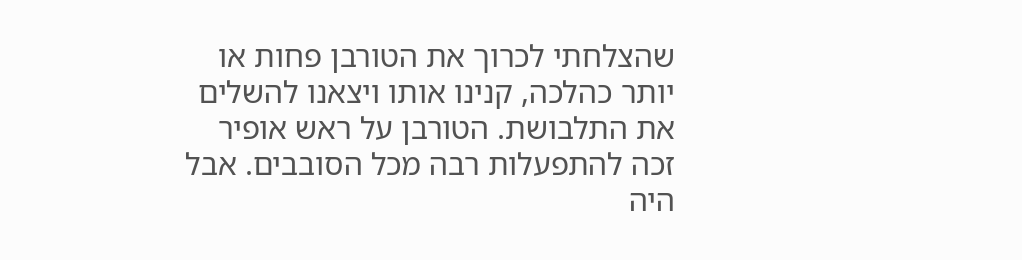שהצלחתי לכרוך את הטורבן פחות או יותר כהלכה, קנינו אותו ויצאנו להשלים את התלבושת. הטורבן על ראש אופיר זכה להתפעלות רבה מכל הסובבים. אבל היה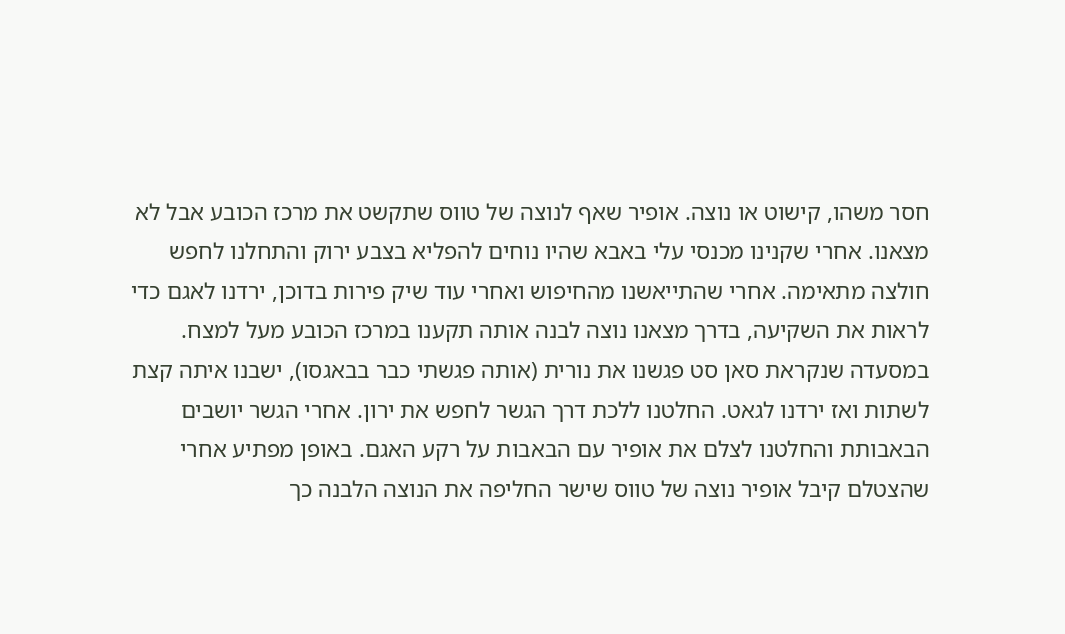חסר משהו, קישוט או נוצה. אופיר שאף לנוצה של טווס שתקשט את מרכז הכובע אבל לא מצאנו. אחרי שקנינו מכנסי עלי באבא שהיו נוחים להפליא בצבע ירוק והתחלנו לחפש חולצה מתאימה. אחרי שהתייאשנו מהחיפוש ואחרי עוד שיק פירות בדוכן, ירדנו לאגם כדי לראות את השקיעה, בדרך מצאנו נוצה לבנה אותה תקענו במרכז הכובע מעל למצח. במסעדה שנקראת סאן סט פגשנו את נורית (אותה פגשתי כבר בבאגסו), ישבנו איתה קצת לשתות ואז ירדנו לגאט. החלטנו ללכת דרך הגשר לחפש את ירון. אחרי הגשר יושבים הבאבותת והחלטנו לצלם את אופיר עם הבאבות על רקע האגם. באופן מפתיע אחרי שהצטלם קיבל אופיר נוצה של טווס שישר החליפה את הנוצה הלבנה כך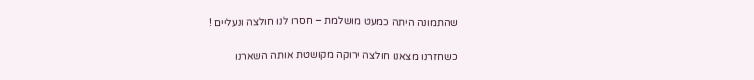שהתמונה היתה כמעט מושלמת – חסרו לנו חולצה ונעליים !

כשחזרנו מצאנו חולצה ירוקה מקושטת אותה השארנו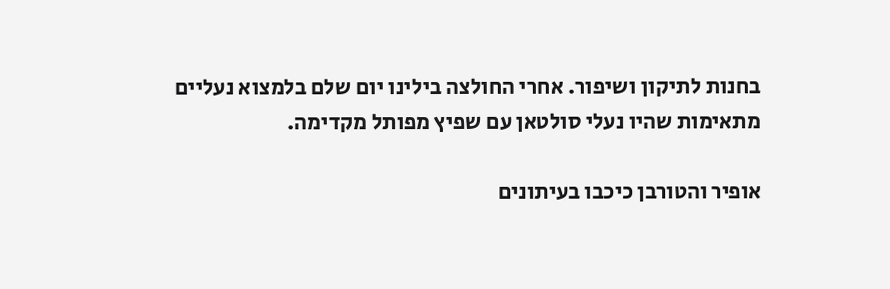בחנות לתיקון ושיפור. אחרי החולצה בילינו יום שלם בלמצוא נעליים מתאימות שהיו נעלי סולטאן עם שפיץ מפותל מקדימה.

אופיר והטורבן כיכבו בעיתונים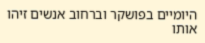היומיים בפושקר וברחוב אנשים זיהו אותו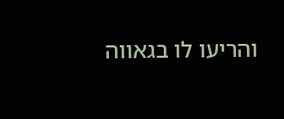והריעו לו בגאווה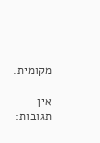מקומית.

אין תגובות: